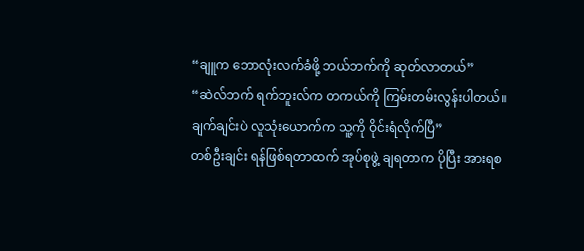“ချူက ဘောလုံးလက်ခံဖို့ ဘယ်ဘက်ကို ဆုတ်လာတယ်”
“ဆဲလ်ဘက် ရက်ဘူးလ်က တကယ်ကို ကြမ်းတမ်းလွန်းပါတယ်။ ချက်ချင်းပဲ လူသုံးယောက်က သူ့ကို ဝိုင်းရံလိုက်ပြီ”
တစ်ဦးချင်း ရန်ဖြစ်ရတာထက် အုပ်စုဖွဲ့ ချရတာက ပိုပြီး အားရစ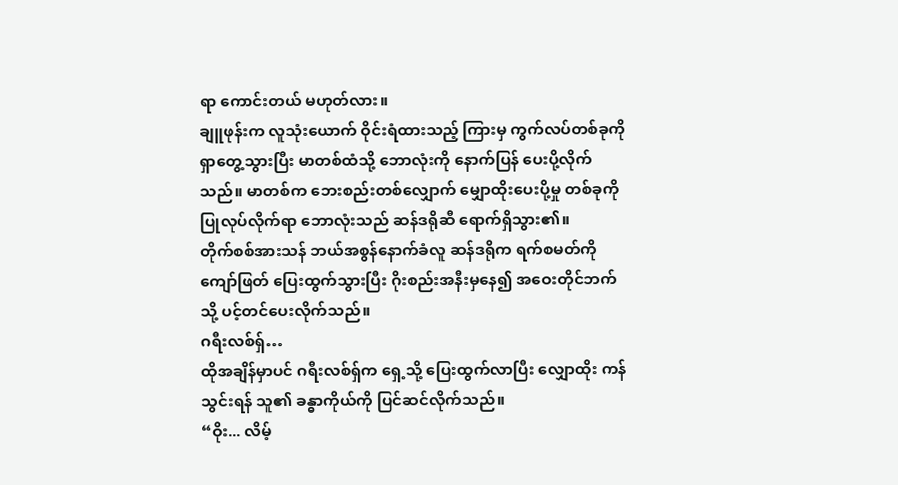ရာ ကောင်းတယ် မဟုတ်လား။
ချူဖုန်းက လူသုံးယောက် ဝိုင်းရံထားသည့် ကြားမှ ကွက်လပ်တစ်ခုကို ရှာတွေ့သွားပြီး မာတစ်ထံသို့ ဘောလုံးကို နောက်ပြန် ပေးပို့လိုက်သည်။ မာတစ်က ဘေးစည်းတစ်လျှောက် မျှောထိုးပေးပို့မှု တစ်ခုကို ပြုလုပ်လိုက်ရာ ဘောလုံးသည် ဆန်ဒရိုဆီ ရောက်ရှိသွား၏။
တိုက်စစ်အားသန် ဘယ်အစွန်နောက်ခံလူ ဆန်ဒရိုက ရက်စမတ်ကို ကျော်ဖြတ် ပြေးထွက်သွားပြီး ဂိုးစည်းအနီးမှနေ၍ အဝေးတိုင်ဘက်သို့ ပင့်တင်ပေးလိုက်သည်။
ဂရီးလစ်ရှ်…
ထိုအချိန်မှာပင် ဂရီးလစ်ရှ်က ရှေ့သို့ ပြေးထွက်လာပြီး လျှောထိုး ကန်သွင်းရန် သူ၏ ခန္ဓာကိုယ်ကို ပြင်ဆင်လိုက်သည်။
“ဝိုး... လိမ့်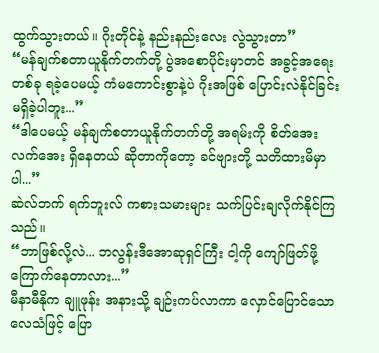ထွက်သွားတယ်။ ဂိုးတိုင်နဲ့ နည်းနည်းလေး လွဲသွားတာ”
“မန်ချက်စတာယူနိုက်တက်တို့ ပွဲအစောပိုင်းမှာတင် အခွင့်အရေး တစ်ခု ရခဲ့ပေမယ့် ကံမကောင်းစွာနဲ့ပဲ ဂိုးအဖြစ် ပြောင်းလဲနိုင်ခြင်း မရှိခဲ့ပါဘူး...”
“ဒါပေမယ့် မန်ချက်စတာယူနိုက်တက်တို့ အရမ်းကို စိတ်အေးလက်အေး ရှိနေတယ် ဆိုတာကိုတော့ ခင်ဗျားတို့ သတိထားမိမှာပါ...”
ဆဲလ်ဘက် ရက်ဘူးလ် ကစားသမားများ သက်ပြင်းချလိုက်နိုင်ကြသည်။
“ဘာဖြစ်လို့လဲ... ဘလွန်းဒီအောဆုရှင်ကြီး ငါ့ကို ကျော်ဖြတ်ဖို့ ကြောက်နေတာလား...”
မီနာမီနိုက ချူဖုန်း အနားသို့ ချဉ်းကပ်လာကာ လှောင်ပြောင်သော လေသံဖြင့် ပြော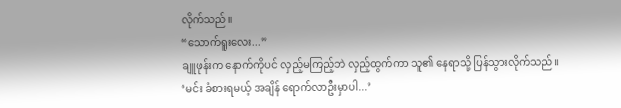လိုက်သည်။
“သောက်ရူးလေး...”
ချူဖုန်းက နောက်ကိုပင် လှည့်မကြည့်ဘဲ လှည့်ထွက်ကာ သူ၏ နေရာသို့ ပြန်သွားလိုက်သည်။
‘မင်း ခံစားရမယ့် အချိန် ရောက်လာဦးမှာပါ...’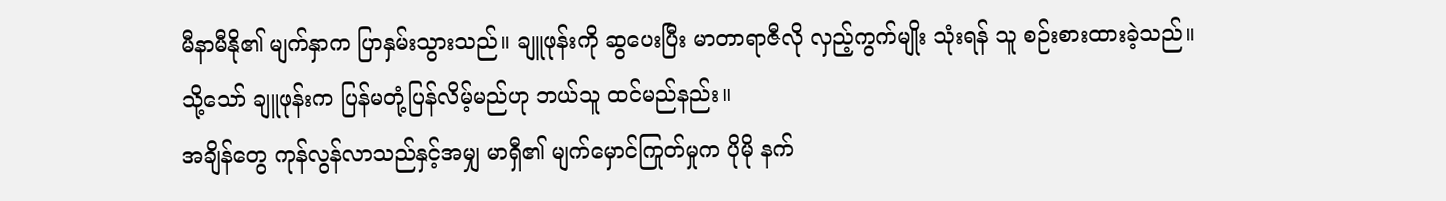မီနာမီနို၏ မျက်နှာက ပြာနှမ်းသွားသည်။ ချူဖုန်းကို ဆွပေးပြီး မာတာရာဇီလို လှည့်ကွက်မျိုး သုံးရန် သူ စဉ်းစားထားခဲ့သည်။
သို့သော် ချူဖုန်းက ပြန်မတုံ့ပြန်လိမ့်မည်ဟု ဘယ်သူ ထင်မည်နည်း။
အချိန်တွေ ကုန်လွန်လာသည်နှင့်အမျှ မာရှီ၏ မျက်မှောင်ကြုတ်မှုက ပိုမို နက်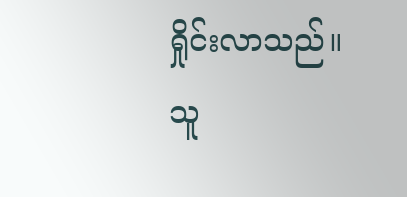ရှိုင်းလာသည်။
သူ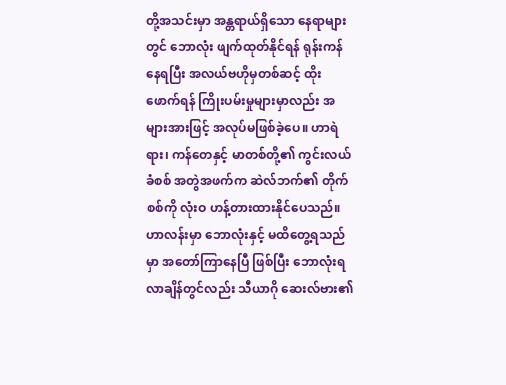တို့အသင်းမှာ အန္တရာယ်ရှိသော နေရာများတွင် ဘောလုံး ဖျက်ထုတ်နိုင်ရန် ရုန်းကန်နေရပြီး အလယ်ဗဟိုမှတစ်ဆင့် ထိုးဖောက်ရန် ကြိုးပမ်းမှုများမှာလည်း အများအားဖြင့် အလုပ်မဖြစ်ခဲ့ပေ။ ဟာရဲရား၊ ကန်တေနှင့် မာတစ်တို့၏ ကွင်းလယ်ခံစစ် အတွဲအဖက်က ဆဲလ်ဘက်၏ တိုက်စစ်ကို လုံးဝ ဟန့်တားထားနိုင်ပေသည်။
ဟာလန်းမှာ ဘောလုံးနှင့် မထိတွေ့ရသည်မှာ အတော်ကြာနေပြီ ဖြစ်ပြီး ဘောလုံးရလာချိန်တွင်လည်း သီယာဂို ဆေးလ်ဗား၏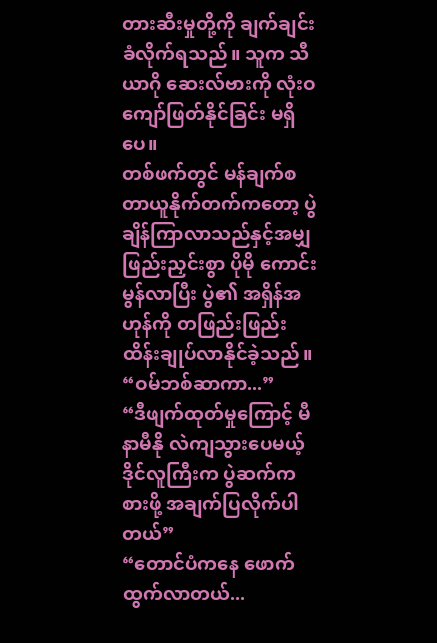တားဆီးမှုတို့ကို ချက်ချင်း ခံလိုက်ရသည်။ သူက သီယာဂို ဆေးလ်ဗားကို လုံးဝ ကျော်ဖြတ်နိုင်ခြင်း မရှိပေ။
တစ်ဖက်တွင် မန်ချက်စတာယူနိုက်တက်ကတော့ ပွဲချိန်ကြာလာသည်နှင့်အမျှ ဖြည်းညှင်းစွာ ပိုမို ကောင်းမွန်လာပြီး ပွဲ၏ အရှိန်အဟုန်ကို တဖြည်းဖြည်း ထိန်းချုပ်လာနိုင်ခဲ့သည်။
“ဝမ်ဘစ်ဆာကာ...”
“ဒီဖျက်ထုတ်မှုကြောင့် မီနာမီနို လဲကျသွားပေမယ့် ဒိုင်လူကြီးက ပွဲဆက်ကစားဖို့ အချက်ပြလိုက်ပါတယ်”
“တောင်ပံကနေ ဖောက်ထွက်လာတယ်...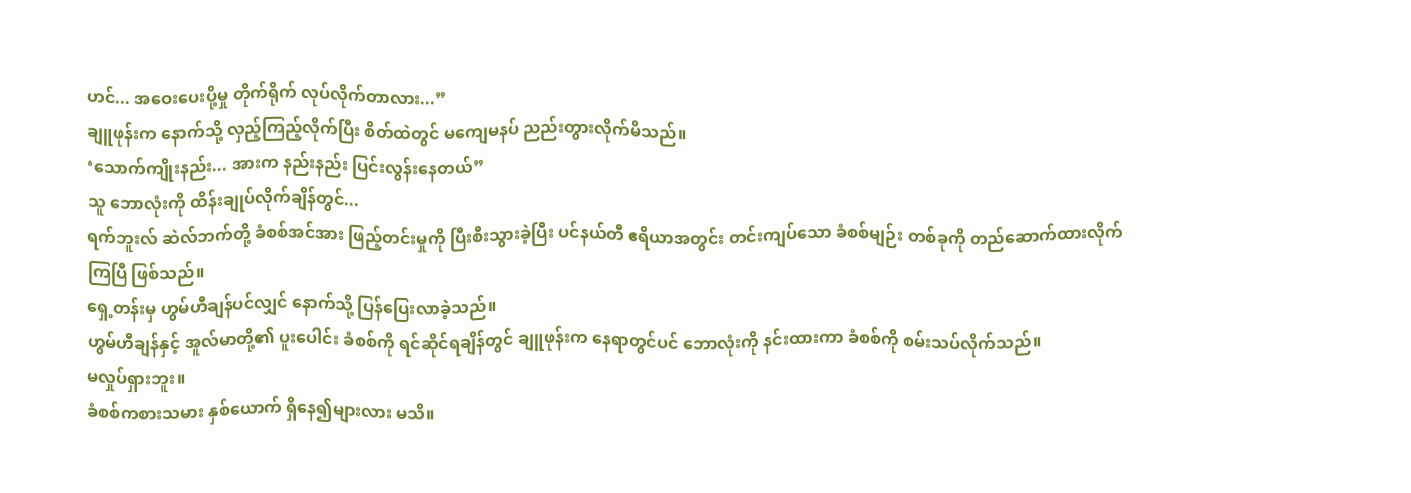ဟင်... အဝေးပေးပို့မှု တိုက်ရိုက် လုပ်လိုက်တာလား...”
ချူဖုန်းက နောက်သို့ လှည့်ကြည့်လိုက်ပြီး စိတ်ထဲတွင် မကျေမနပ် ညည်းတွားလိုက်မိသည်။
‘သောက်ကျိုးနည်း... အားက နည်းနည်း ပြင်းလွန်းနေတယ်”
သူ ဘောလုံးကို ထိန်းချုပ်လိုက်ချိန်တွင်...
ရက်ဘူးလ် ဆဲလ်ဘက်တို့ ခံစစ်အင်အား ဖြည့်တင်းမှုကို ပြီးစီးသွားခဲ့ပြီး ပင်နယ်တီ ဧရိယာအတွင်း တင်းကျပ်သော ခံစစ်မျဉ်း တစ်ခုကို တည်ဆောက်ထားလိုက်ကြပြီ ဖြစ်သည်။
ရှေ့တန်းမှ ဟွမ်ဟီချန်ပင်လျှင် နောက်သို့ ပြန်ပြေးလာခဲ့သည်။
ဟွမ်ဟီချန်နှင့် အူလ်မာတို့၏ ပူးပေါင်း ခံစစ်ကို ရင်ဆိုင်ရချိန်တွင် ချူဖုန်းက နေရာတွင်ပင် ဘောလုံးကို နင်းထားကာ ခံစစ်ကို စမ်းသပ်လိုက်သည်။
မလှုပ်ရှားဘူး။
ခံစစ်ကစားသမား နှစ်ယောက် ရှိနေ၍များလား မသိ။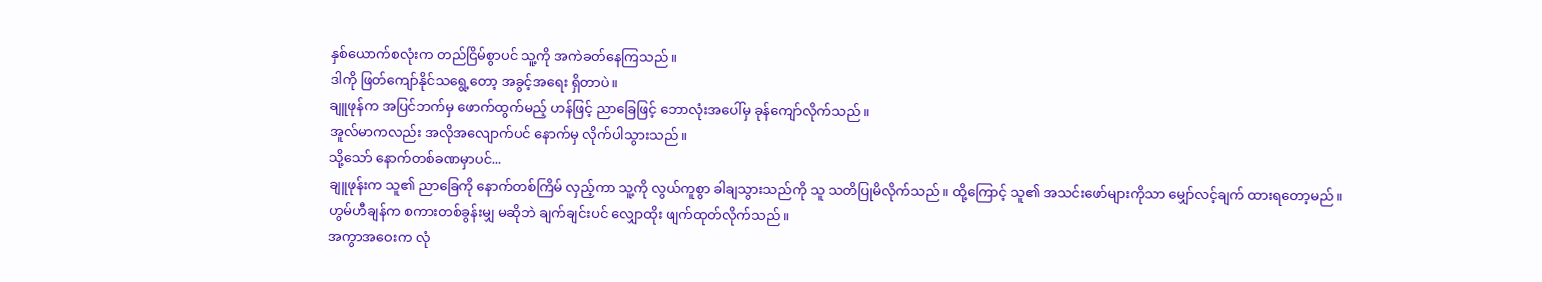နှစ်ယောက်စလုံးက တည်ငြိမ်စွာပင် သူ့ကို အကဲခတ်နေကြသည်။
ဒါကို ဖြတ်ကျော်နိုင်သရွေ့တော့ အခွင့်အရေး ရှိတာပဲ။
ချူဖုန်က အပြင်ဘက်မှ ဖောက်ထွက်မည့် ဟန်ဖြင့် ညာခြေဖြင့် ဘောလုံးအပေါ်မှ ခုန်ကျော်လိုက်သည်။
အူလ်မာကလည်း အလိုအလျောက်ပင် နောက်မှ လိုက်ပါသွားသည်။
သို့သော် နောက်တစ်ခဏမှာပင်...
ချူဖုန်းက သူ၏ ညာခြေကို နောက်တစ်ကြိမ် လှည့်ကာ သူ့ကို လွယ်ကူစွာ ခါချသွားသည်ကို သူ သတိပြုမိလိုက်သည်။ ထို့ကြောင့် သူ၏ အသင်းဖော်များကိုသာ မျှော်လင့်ချက် ထားရတော့မည်။
ဟွမ်ဟီချန်က စကားတစ်ခွန်းမျှ မဆိုဘဲ ချက်ချင်းပင် လျှောထိုး ဖျက်ထုတ်လိုက်သည်။
အကွာအဝေးက လုံ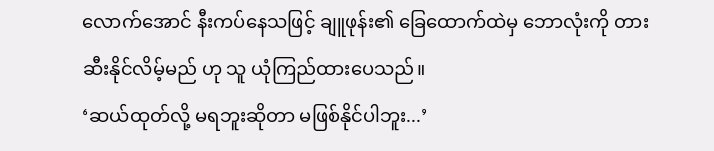လောက်အောင် နီးကပ်နေသဖြင့် ချူဖုန်း၏ ခြေထောက်ထဲမှ ဘောလုံးကို တားဆီးနိုင်လိမ့်မည် ဟု သူ ယုံကြည်ထားပေသည်။
‘ဆယ်ထုတ်လို့ မရဘူးဆိုတာ မဖြစ်နိုင်ပါဘူး...’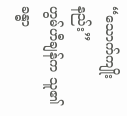“သောက်ကျိုးနည်း”
ဟွမ်ဟီချန်က သူ၏ ခန္ဓာ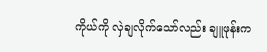ကိုယ်ကို လှဲချလိုက်သော်လည်း ချူဖုန်းက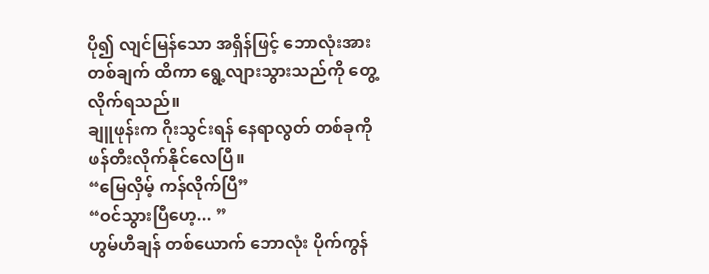ပို၍ လျင်မြန်သော အရှိန်ဖြင့် ဘောလုံးအား တစ်ချက် ထိကာ ရွေ့လျားသွားသည်ကို တွေ့လိုက်ရသည်။
ချူဖုန်းက ဂိုးသွင်းရန် နေရာလွတ် တစ်ခုကို ဖန်တီးလိုက်နိုင်လေပြီ။
“မြေလှိမ့် ကန်လိုက်ပြီ”
“ဝင်သွားပြီဟေ့... ”
ဟွမ်ဟီချန် တစ်ယောက် ဘောလုံး ပိုက်ကွန်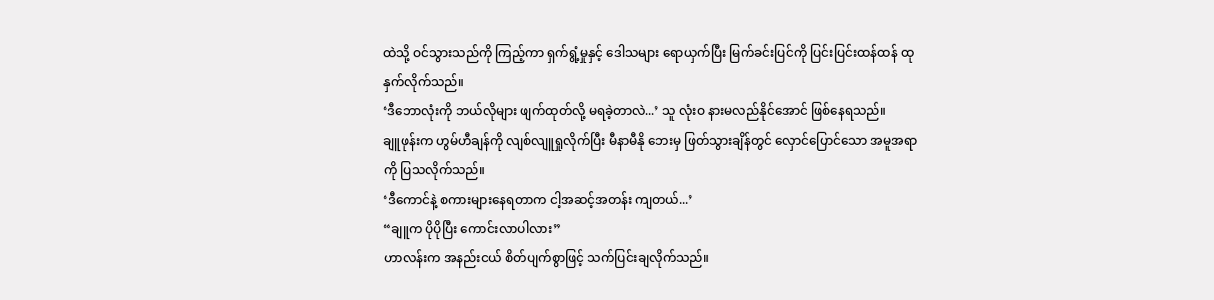ထဲသို့ ဝင်သွားသည်ကို ကြည့်ကာ ရှက်ရွံ့မှုနှင့် ဒေါသများ ရောယှက်ပြီး မြက်ခင်းပြင်ကို ပြင်းပြင်းထန်ထန် ထုနှက်လိုက်သည်။
‘ဒီဘောလုံးကို ဘယ်လိုများ ဖျက်ထုတ်လို့ မရခဲ့တာလဲ...’ သူ လုံးဝ နားမလည်နိုင်အောင် ဖြစ်နေရသည်။
ချူဖုန်းက ဟွမ်ဟီချန်ကို လျစ်လျူရှုလိုက်ပြီး မီနာမီနို ဘေးမှ ဖြတ်သွားချိန်တွင် လှောင်ပြောင်သော အမူအရာကို ပြသလိုက်သည်။
‘ဒီကောင်နဲ့ စကားများနေရတာက ငါ့အဆင့်အတန်း ကျတယ်...’
“ချူက ပိုပိုပြီး ကောင်းလာပါလား”
ဟာလန်းက အနည်းငယ် စိတ်ပျက်စွာဖြင့် သက်ပြင်းချလိုက်သည်။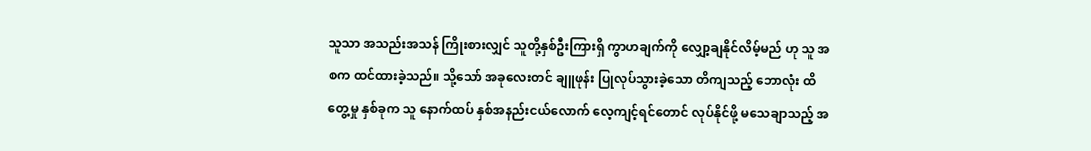သူသာ အသည်းအသန် ကြိုးစားလျှင် သူတို့နှစ်ဦးကြားရှိ ကွာဟချက်ကို လျှော့ချနိုင်လိမ့်မည် ဟု သူ အစက ထင်ထားခဲ့သည်။ သို့သော် အခုလေးတင် ချူဖုန်း ပြုလုပ်သွားခဲ့သော တိကျသည့် ဘောလုံး ထိတွေ့မှု နှစ်ခုက သူ နောက်ထပ် နှစ်အနည်းငယ်လောက် လေ့ကျင့်ရင်တောင် လုပ်နိုင်ဖို့ မသေချာသည့် အ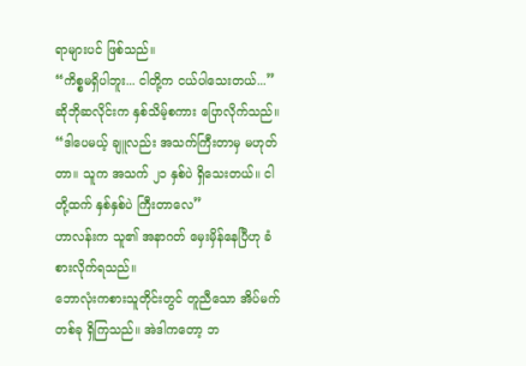ရာများပင် ဖြစ်သည်။
“ကိစ္စမရှိပါဘူး... ငါတို့က ငယ်ပါသေးတယ်...” ဆိုဘိုဆလိုင်းက နှစ်သိမ့်စကား ပြောလိုက်သည်။
“ဒါပေမယ့် ချူလည်း အသက်ကြီးတာမှ မဟုတ်တာ။ သူက အသက် ၂၁ နှစ်ပဲ ရှိသေးတယ်။ ငါတို့ထက် နှစ်နှစ်ပဲ ကြီးတာလေ”
ဟာလန်းက သူ၏ အနာဂတ် မှေးမှိန်နေပြီဟု ခံစားလိုက်ရသည်။
ဘောလုံးကစားသူတိုင်းတွင် တူညီသော အိပ်မက်တစ်ခု ရှိကြသည်။ အဲဒါကတော့ ဘ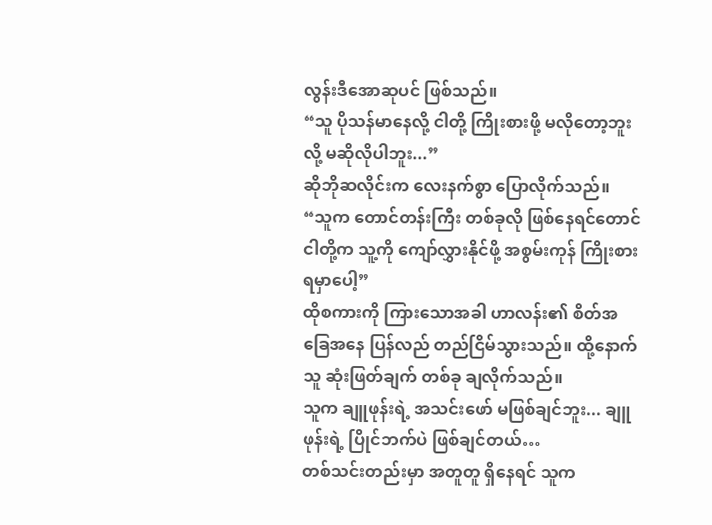လွန်းဒီအောဆုပင် ဖြစ်သည်။
“သူ ပိုသန်မာနေလို့ ငါတို့ ကြိုးစားဖို့ မလိုတော့ဘူးလို့ မဆိုလိုပါဘူး...”
ဆိုဘိုဆလိုင်းက လေးနက်စွာ ပြောလိုက်သည်။ “သူက တောင်တန်းကြီး တစ်ခုလို ဖြစ်နေရင်တောင် ငါတို့က သူ့ကို ကျော်လွှားနိုင်ဖို့ အစွမ်းကုန် ကြိုးစားရမှာပေါ့”
ထိုစကားကို ကြားသောအခါ ဟာလန်း၏ စိတ်အခြေအနေ ပြန်လည် တည်ငြိမ်သွားသည်။ ထို့နောက် သူ ဆုံးဖြတ်ချက် တစ်ခု ချလိုက်သည်။
သူက ချူဖုန်းရဲ့ အသင်းဖော် မဖြစ်ချင်ဘူး... ချူဖုန်းရဲ့ ပြိုင်ဘက်ပဲ ဖြစ်ချင်တယ်…
တစ်သင်းတည်းမှာ အတူတူ ရှိနေရင် သူက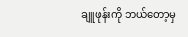ချူဖုန်းကို ဘယ်တော့မှ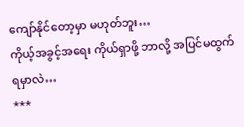ကျော်နိုင်တော့မှာ မဟုတ်ဘူး…
ကိုယ့်အခွင့်အရေး ကိုယ်ရှာဖို့ ဘာလို့ အပြင်မထွက်ရမှာလဲ…
***